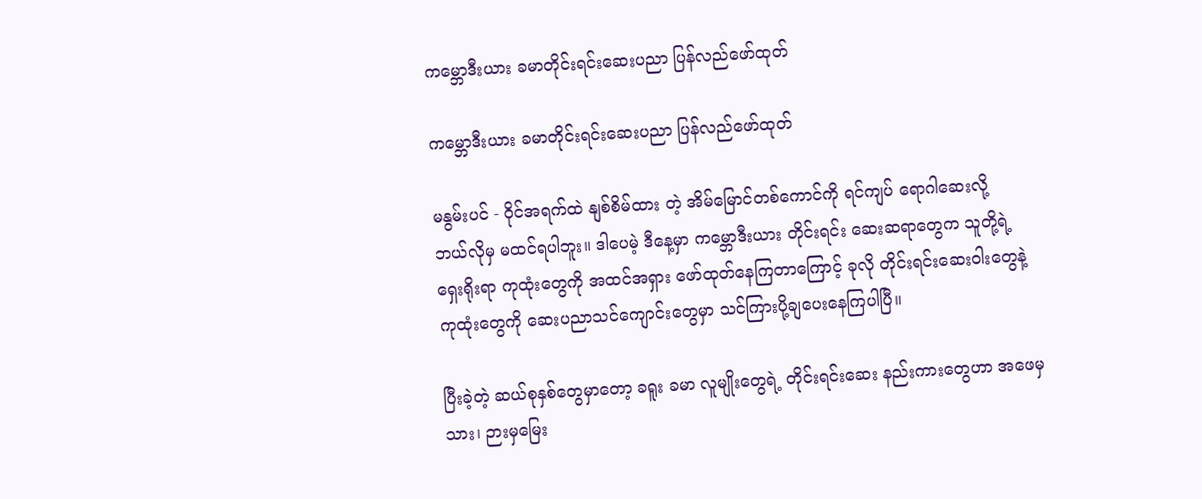ကမ္ဘောဒီးယား ခမာတိုင်းရင်းဆေးပညာ ပြန်လည်ဖော်ထုတ်

ကမ္ဘောဒီးယား ခမာတိုင်းရင်းဆေးပညာ ပြန်လည်ဖော်ထုတ်

မနွမ်းပင် - ၀ိုင်အရက်ထဲ နျစ်စိမ်ထား တဲ့ အိမ်မြောင်တစ်ကောင်ကို ရင်ကျပ် ရောဂါဆေးလို့
ဘယ်လိုမှ မထင်ရပါဘူး။ ဒါပေမဲ့ ဒီနေ့မှာ ကမ္ဘောဒီးယား တိုင်းရင်း ဆေးဆရာတွေက သူတို့ရဲ့
ရှေးရိုးရာ ကုထုံးတွေကို အထင်အရှား ဖော်ထုတ်နေကြတာကြောင့် ခုလို တိုင်းရင်းဆေးဝါးတွေနဲ့
ကုထုံးတွေကို ဆေးပညာသင်ကျောင်းတွေမှာ သင်ကြားပို့ချပေးနေကြပါပြီ။

ပြီးခဲ့တဲ့ ဆယ်စုနှစ်တွေမှာတော့ ခရူး ခမာ လူမျိုးတွေရဲ့ တိုင်းရင်းဆေး နည်းကားတွေဟာ အဖေမှ
သား၊ ဉားမှမြေး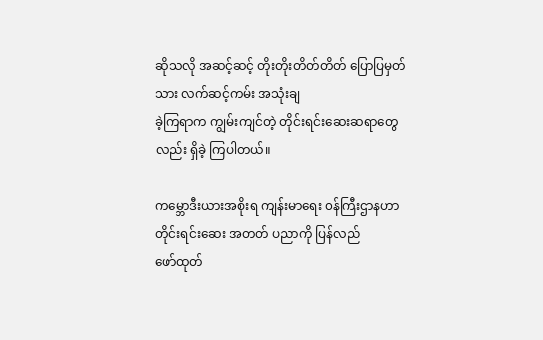ဆိုသလို အဆင့်ဆင့် တိုးတိုးတိတ်တိတ် ပြောပြမှတ်သား လက်ဆင့်ကမ်း အသုံးချ
ခဲ့ကြရာက ကျွမ်းကျင်တဲ့ တိုင်းရင်းဆေးဆရာတွေလည်း ရှိခဲ့ ကြပါတယ်။

ကမ္ဘောဒီးယားအစိုးရ ကျန်းမာရေး ၀န်ကြီးဌာနဟာ တိုင်းရင်းဆေး အတတ် ပညာကို ပြန်လည်
ဖော်ထုတ်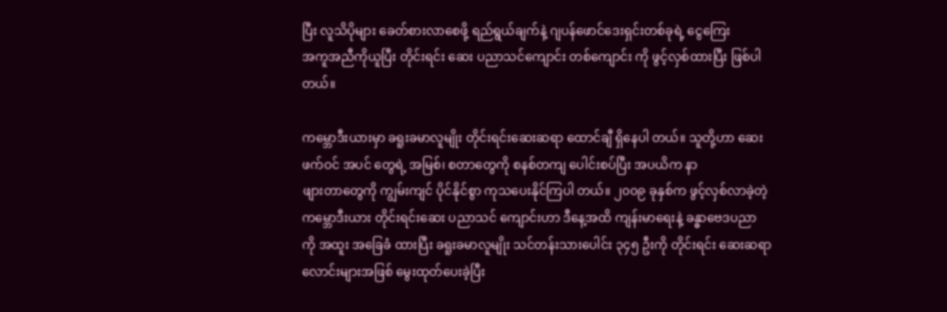ပြီး လူသိပိုများ ခေတ်စားလာစေဖို့ ရည်ရွယ်ချက်နဲ့ ဂျပန်ဖောင်ဒေးရှင်းတစ်ခုရဲ့ ငွေကြေး
အကူအညီကိုယူပြီး တိုင်းရင်း ဆေး ပညာသင်ကျောင်း တစ်ကျောင်း ကို ဖွင့်လှစ်ထားပြီး ဖြစ်ပါ
တယ်။

ကမ္ဘောဒီးယားမှာ ခရူးခမာလူမျိုး တိုင်းရင်းဆေးဆရာ ထောင်ချီ ရှိနေပါ တယ်။ သူတို့ဟာ ဆေး
ဖက်ဝင် အပင် တွေရဲ့ အမြစ်၊ စတာတွေကို စနစ်တကျ ပေါင်းစပ်ပြီး အပယိက နာ
ဖျားတာတွေကို ကျွမ်းကျင် ပိုင်နိုင်စွာ ကုသပေးနိုင်ကြပါ တယ်။ ၂၀၀၉ ခုနှစ်က ဖွင့်လှစ်လာခဲ့တဲ့
ကမ္ဘောဒီးယား တိုင်းရင်းဆေး ပညာသင် ကျောင်းဟာ ဒီနေ့အထိ ကျန်းမာရေးနဲ့ ခန္ဓာဗေဒပညာ
ကို အထူး အခြေခံ ထားပြီး ခရူးခမာလူမျိုး သင်တန်းသားပေါင်း ၃၄၅ ဦးကို တိုင်းရင်း ဆေးဆရာ
လောင်းများအဖြစ် မွေးထုတ်ပေးခဲ့ပြီး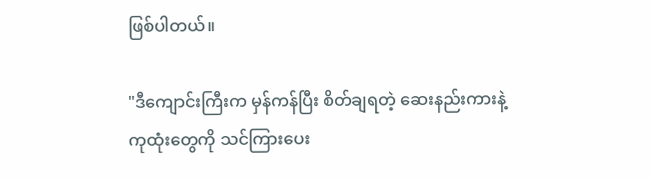ဖြစ်ပါတယ်။

"ဒီကျောင်းကြီးက မှန်ကန်ပြီး စိတ်ချရတဲ့ ဆေးနည်းကားနဲ့ ကုထုံးတွေကို သင်ကြားပေး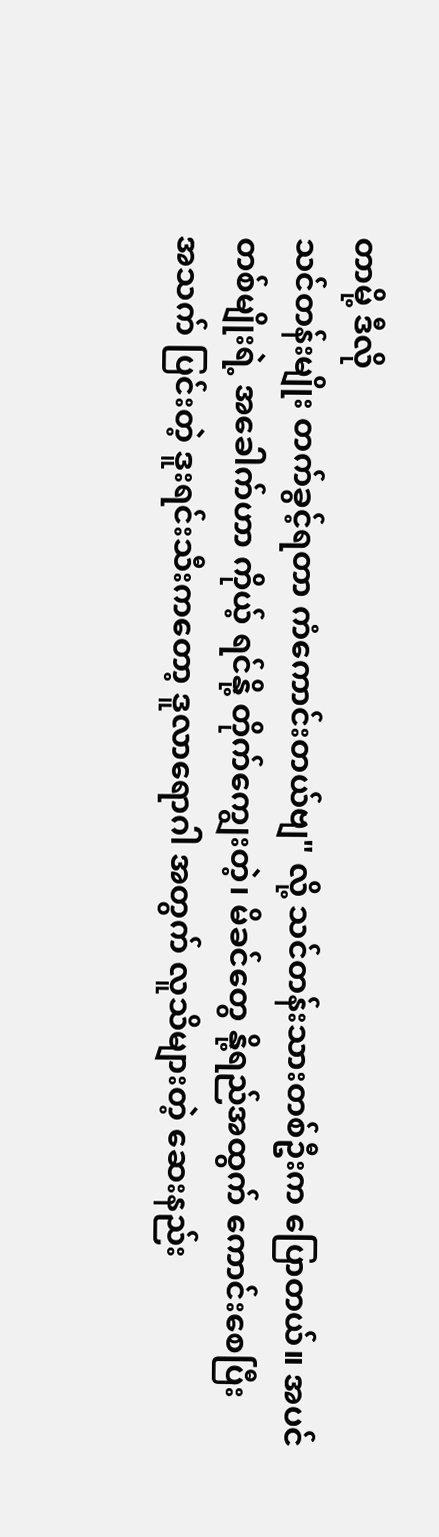တာမို့ ဒီလို
သင်တန်းမျိုး တက်ခွင့်ရတာ ကံကောင်းတယ်ဗျ" လို့ သင်တန်းသားတစ်ဦးက ပြောတယ်။ အပင်
တစ်မျိုးရဲ့ အခေါက်ဟာ ကိုယ့် ရင်နို့ တိုက်ကျွေးတဲ့၊ မိခင်တွေ နို့ရည်အထွက် ကောင်းစေပြီး
အသက် ပြင်းတဲ့ ဒူးရင်းသီးကတော့ ဒူလာရောဂါ အတွက် လူသိများတဲ့ ဆေးနည်း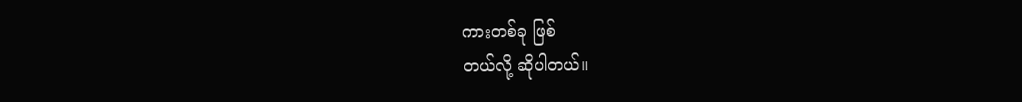ကားတစ်ခု ဖြစ်
တယ်လို့ ဆိုပါတယ်။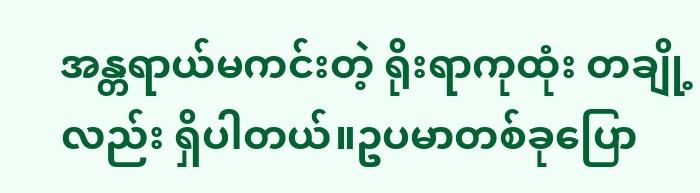အန္တရာယ်မကင်းတဲ့ ရိုးရာကုထုံး တချို့လည်း ရှိပါတယ်။ဥပမာတစ်ခုပြော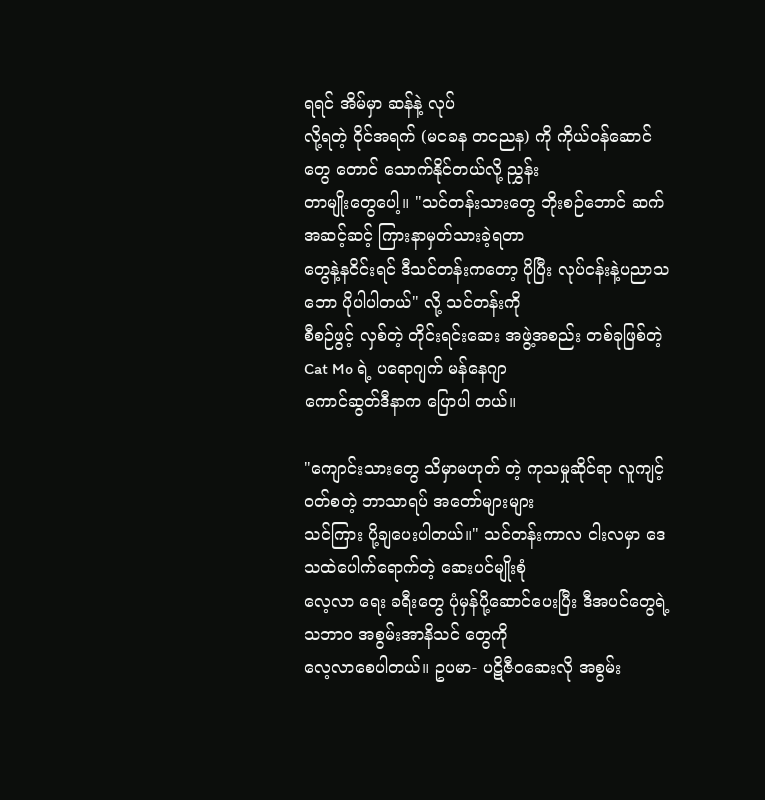ရရင် အိမ်မှာ ဆန်နဲ့ လုပ်
လို့ရတဲ့ ၀ိုင်အရက် (မငခန တငညန) ကို ကိုယ်ဝန်ဆောင်တွေ တောင် သောက်နိုင်တယ်လို့ ညွှန်း
တာမျိုးတွေပေါ့။ "သင်တန်းသားတွေ ဘိုးစဉ်ဘောင် ဆက် အဆင့်ဆင့် ကြားနာမှတ်သားခဲ့ရတာ
တွေနဲ့နငိင်းရင် ဒီသင်တန်းကတော့ ပိုပြီး လုပ်ငန်းနဲ့ပညာသဘော ပိုပါပါတယ်" လို့ သင်တန်းကို
စီစဉ်ဖွင့် လှစ်တဲ့ တိုင်းရင်းဆေး အဖွဲ့အစည်း တစ်ခုဖြစ်တဲ့ Cat Mo ရဲ့ ပရောဂျက် မန်နေဂျာ
ကောင်ဆွတ်ဒီနာက ပြောပါ တယ်။

"ကျောင်းသားတွေ သိမှာမဟုတ် တဲ့ ကုသမှုဆိုင်ရာ လူကျင့်ဝတ်စတဲ့ ဘာသာရပ် အတော်များများ
သင်ကြား ပို့ချပေးပါတယ်။" သင်တန်းကာလ ငါးလမှာ ဒေသထဲပေါက်ရောက်တဲ့ ဆေးပင်မျိုးစုံ
လေ့လာ ရေး ခရီးတွေ ပုံမှန်ပို့ဆောင်ပေးပြီး ဒီအပင်တွေရဲ့ သဘာဝ အစွမ်းအာနိသင် တွေကို
လေ့လာစေပါတယ်။ ဥပမာ- ပဋိဇီဝဆေးလို အစွမ်း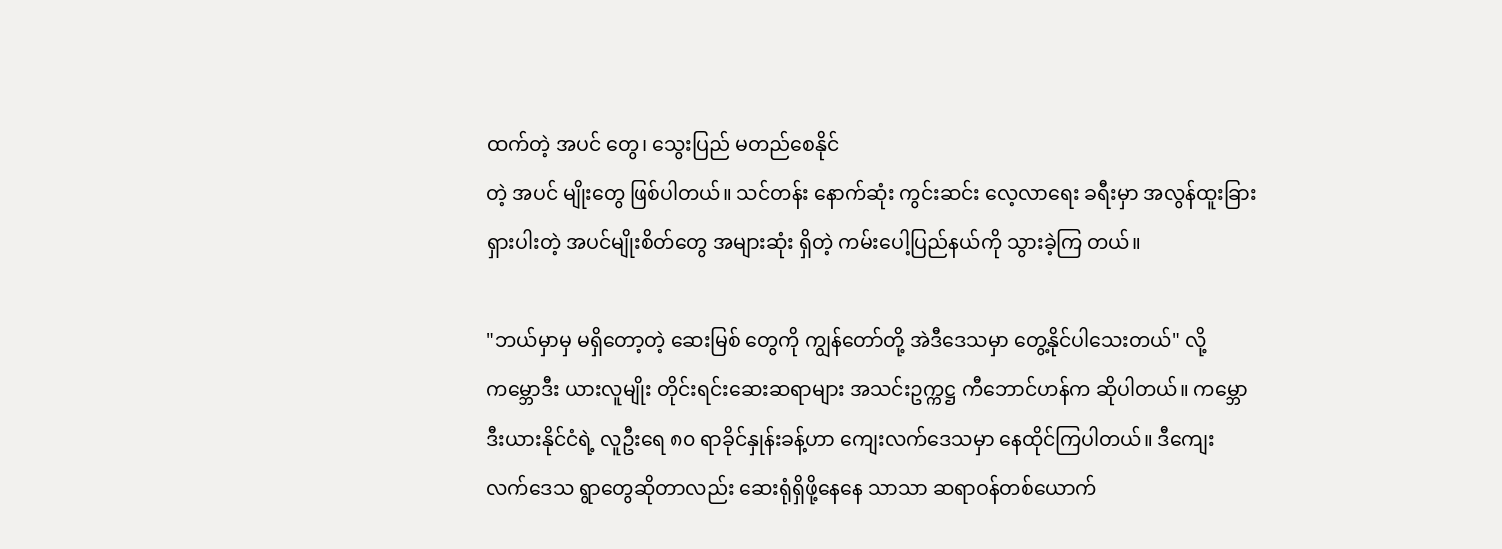ထက်တဲ့ အပင် တွေ၊ သွေးပြည် မတည်စေနိုင်
တဲ့ အပင် မျိုးတွေ ဖြစ်ပါတယ်။ သင်တန်း နောက်ဆုံး ကွင်းဆင်း လေ့လာရေး ခရီးမှာ အလွန်ထူးခြား
ရှားပါးတဲ့ အပင်မျိုးစိတ်တွေ အများဆုံး ရှိတဲ့ ကမ်းပေါ့ပြည်နယ်ကို သွားခဲ့ကြ တယ်။

"ဘယ်မှာမှ မရှိတော့တဲ့ ဆေးမြစ် တွေကို ကျွန်တော်တို့ အဲဒီဒေသမှာ တွေ့နိုင်ပါသေးတယ်" လို့
ကမ္ဘောဒီး ယားလူမျိုး တိုင်းရင်းဆေးဆရာများ အသင်းဥက္ကဋ္ဌ ကီဘောင်ဟန်က ဆိုပါတယ်။ ကမ္ဘော
ဒီးယားနိုင်ငံရဲ့ လူဦးရေ ၈၀ ရာခိုင်နှုန်းခန့်ဟာ ကျေးလက်ဒေသမှာ နေထိုင်ကြပါတယ်။ ဒီကျေး
လက်ဒေသ ရွာတွေဆိုတာလည်း ဆေးရုံရှိဖို့နေနေ သာသာ ဆရာဝန်တစ်ယောက်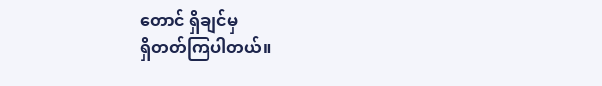တောင် ရှိချင်မှ
ရှိတတ်ကြပါတယ်။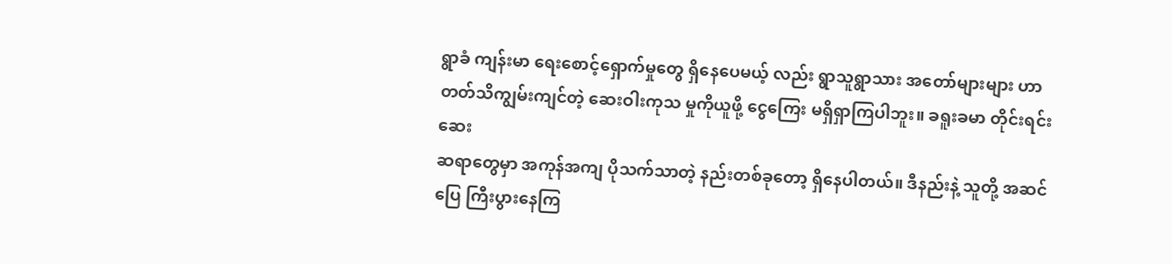ရွာခံ ကျန်းမာ ရေးစောင့်ရှောက်မှုတွေ ရှိနေပေမယ့် လည်း ရွာသူရွာသား အတော်များများ ဟာ
တတ်သိကျွမ်းကျင်တဲ့ ဆေးဝါးကုသ မှုကိုယူဖို့ ငွေကြေး မရှိရှာကြပါဘူး။ ခရူးခမာ တိုင်းရင်းဆေး
ဆရာတွေမှာ အကုန်အကျ ပိုသက်သာတဲ့ နည်းတစ်ခုတော့ ရှိနေပါတယ်။ ဒီနည်းနဲ့ သူတို့ အဆင်
ပြေ ကြီးပွားနေကြ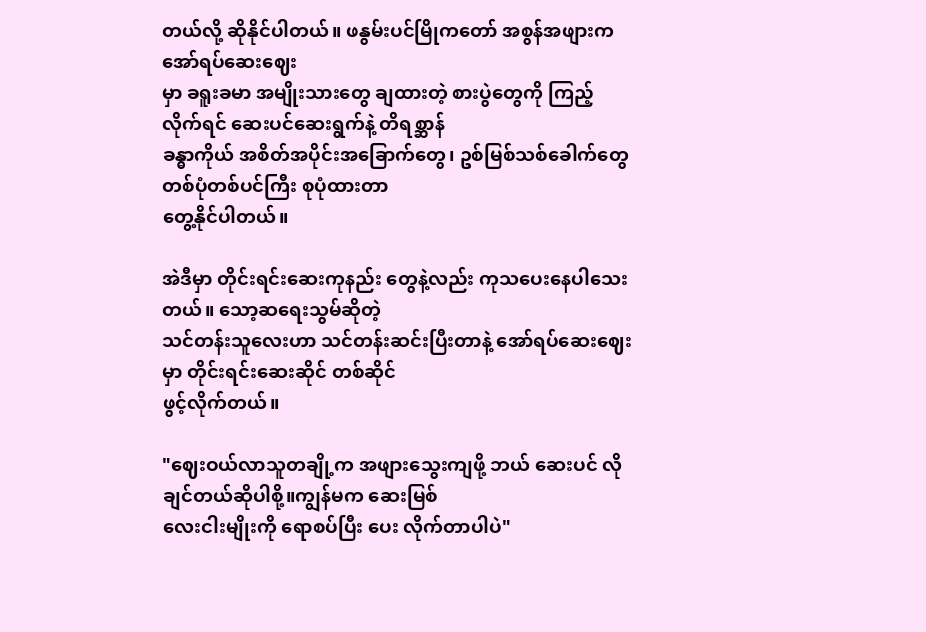တယ်လို့ ဆိုနိုင်ပါတယ်။ ဖနွမ်းပင်မြိုကတော် အစွန်အဖျားက အော်ရပ်ဆေးဈေး
မှာ ခရူးခမာ အမျိုးသားတွေ ချထားတဲ့ စားပွဲတွေကို ကြည့်လိုက်ရင် ဆေးပင်ဆေးရွက်နဲ့ တိရစ္ဆာန်
ခန္ဓာကိုယ် အစိတ်အပိုင်းအခြောက်တွေ၊ ဥစ်မြစ်သစ်ခေါက်တွေ တစ်ပုံတစ်ပင်ကြီး စုပုံထားတာ
တွေ့နိုင်ပါတယ်။

အဲဒီမှာ တိုင်းရင်းဆေးကုနည်း တွေနဲ့လည်း ကုသပေးနေပါသေးတယ်။ သော့ဆရေးသွမ်ဆိုတဲ့
သင်တန်းသူလေးဟာ သင်တန်းဆင်းပြီးတာနဲ့ အော်ရပ်ဆေးဈေးမှာ တိုင်းရင်းဆေးဆိုင် တစ်ဆိုင်
ဖွင့်လိုက်တယ်။

"ဈေးဝယ်လာသူတချို့က အဖျားသွေးကျဖို့ ဘယ် ဆေးပင် လိုချင်တယ်ဆိုပါစို့။ကျွန်မက ဆေးမြစ်
လေးငါးမျိုးကို ရောစပ်ပြီး ပေး လိုက်တာပါပဲ"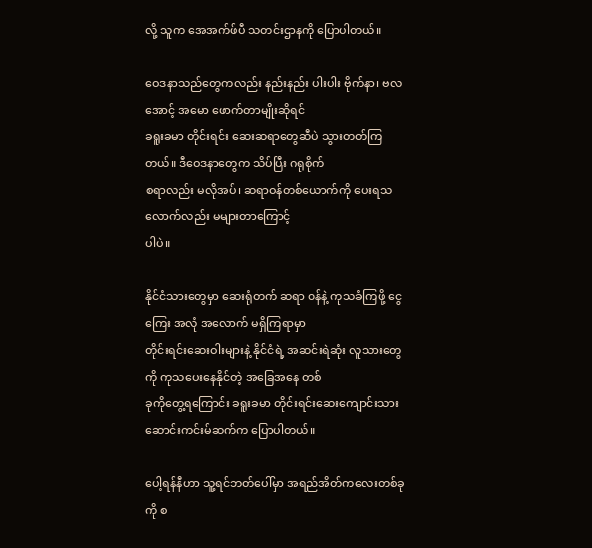လို့ သူက အေအက်ဖ်ပီ သတင်းဌာနကို ပြောပါတယ်။

ဝေဒနာသည်တွေကလည်း နည်းနည်း ပါးပါး ဗိုက်နာ၊ ဗလအောင့် အမော ဖောက်တာမျိုးဆိုရင်
ခရူးခမာ တိုင်းရင်း ဆေးဆရာတွေဆီပဲ သွားတတ်ကြ တယ်။ ဒီဝေဒနာတွေက သိပ်ပြီး ဂရုစိုက်
စရာလည်း မလိုအပ်၊ ဆရာဝန်တစ်ယောက်ကို ပေးရသလောက်လည်း မများတာကြောင့်
ပါပဲ။

နိုင်ငံသားတွေမှာ ဆေးရုံတက် ဆရာ ၀န်နဲ့ ကုသခံကြဖို့ ငွေကြေး အလုံ အလောက် မရှိကြရာမှာ
တိုင်းရင်းဆေးဝါးများနဲ့ နိုင်ငံရဲ့ အဆင်းရဲဆုံး လူသားတွေကို ကုသပေးနေနိုင်တဲ့ အခြေအနေ တစ်
ခုကိုတွေ့ရကြောင်း ခရူးခမာ တိုင်းရင်းဆေးကျောင်းသား ဆောင်းကင်းမ်ဆက်က ပြောပါတယ်။

ပေါ့ရန်နီဟာ သူ့ရင်ဘတ်ပေါ်မှာ အရည်အိတ်ကလေးတစ်ခုကို စ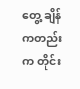တွေ့ ချိန်ကတည်းက တိုင်း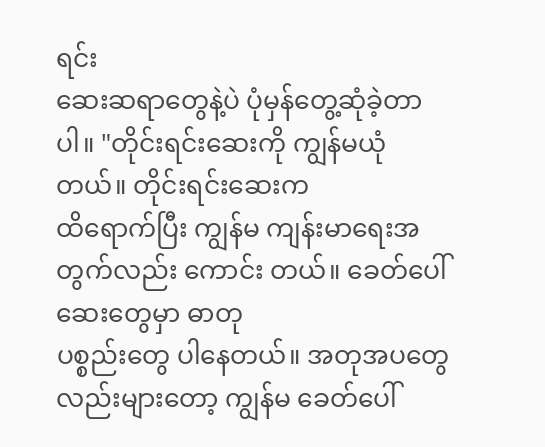ရင်း
ဆေးဆရာတွေနဲ့ပဲ ပုံမှန်တွေ့ဆုံခဲ့တာပါ။ "တိုင်းရင်းဆေးကို ကျွန်မယုံတယ်။ တိုင်းရင်းဆေးက
ထိရောက်ပြီး ကျွန်မ ကျန်းမာရေးအတွက်လည်း ကောင်း တယ်။ ခေတ်ပေါ်ဆေးတွေမှာ ဓာတု
ပစ္စည်းတွေ ပါနေတယ်။ အတုအပတွေ လည်းများတော့ ကျွန်မ ခေတ်ပေါ်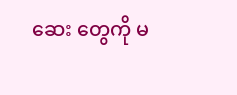ဆေး တွေကို မ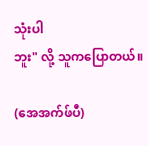သုံးပါ
ဘူး" လို့ သူကပြောတယ်။

(အေအက်ဖ်ပီ)